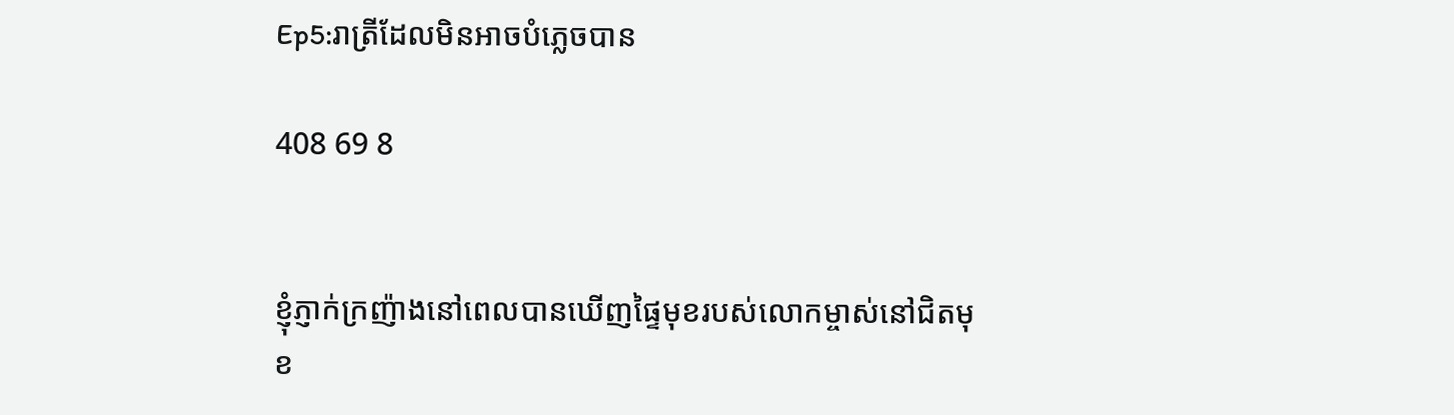Ep5:រាត្រីដែលមិនអាចបំភ្លេចបាន

408 69 8


ខ្ញុំភ្ញាក់ក្រញ៉ាងនៅពេលបានឃើញផ្ទៃមុខរបស់លោកម្ចាស់នៅជិតមុខ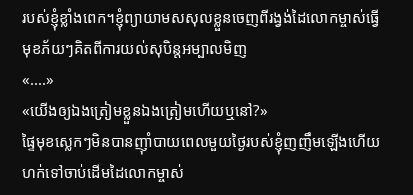របស់ខ្ញុំខ្លាំងពេក។ខ្ញុំព្យាយាមសសុលខ្លួនចេញពីរង្វង់ដៃលោកម្ចាស់ធ្វើមុខភ័យៗគិតពីការយល់សុបិន្តអម្បាលមិញ
«....»
«យើងឲ្យឯងត្រៀមខ្លួនឯងត្រៀមហើយឬនៅ?»
ផ្ទៃមុខស្លេកៗមិនបានញុាំបាយពេលមួយថ្ងៃរបស់ខ្ញុំញញឹមឡើងហើយហក់ទៅចាប់ដើមដៃលោកម្ចាស់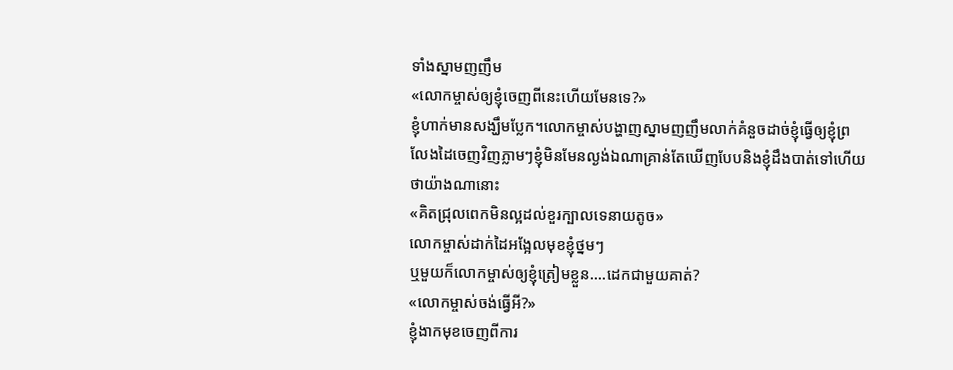ទាំងស្នាមញញឹម
«លោកម្ចាស់ឲ្យខ្ញុំចេញពីនេះហើយមែនទេ?»
ខ្ញុំហាក់មានសង្ឃឹមប្លែក។លោកម្ចាស់បង្ហាញស្នាមញញឹមលាក់គំនួចដាច់ខ្ញុំធ្វើឲ្យខ្ញុំព្រលែងដៃចេញវិញភ្លាមៗខ្ញុំមិនមែនល្ងង់ឯណាគ្រាន់តែឃើញបែបនិងខ្ញុំដឹងបាត់ទៅហើយថាយ៉ាងណានោះ
«គិតជ្រុលពេកមិនល្អដល់ខួរក្បាលទេនាយតូច»
លោកម្ចាស់ដាក់ដៃអង្អែលមុខខ្ញុំថ្នមៗ
ឬមួយក៏លោកម្ចាស់ឲ្យខ្ញុំត្រៀមខ្លួន....ដេកជាមួយគាត់?
«លោកម្ចាស់ចង់ធ្វើអី?»
ខ្ញុំងាកមុខចេញពីការ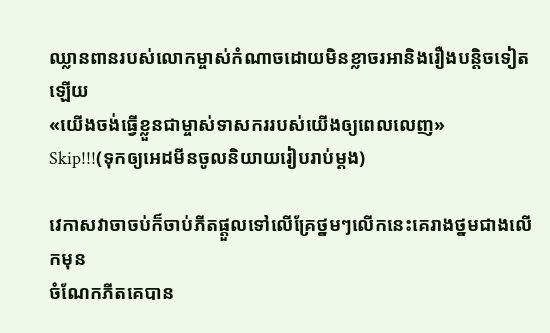ឈ្លានពានរបស់លោកម្ចាស់កំណាចដោយមិនខ្លាចរអានិងរឿងបន្តិចទៀតឡើយ
«យើងចង់ធ្វើខ្លួនជាម្ចាស់ទាសកររបស់យើងឲ្យពេលលេញ»
Skip!!!(ទុកឲ្យអេដមីនចូលនិយាយរៀបរាប់ម្តង)

វេកាសវាចាចប់ក៏ចាប់ភីតផ្តួលទៅលើគ្រែថ្នមៗលើកនេះគេរាងថ្នមជាងលើកមុន
ចំណែកភីតគេបាន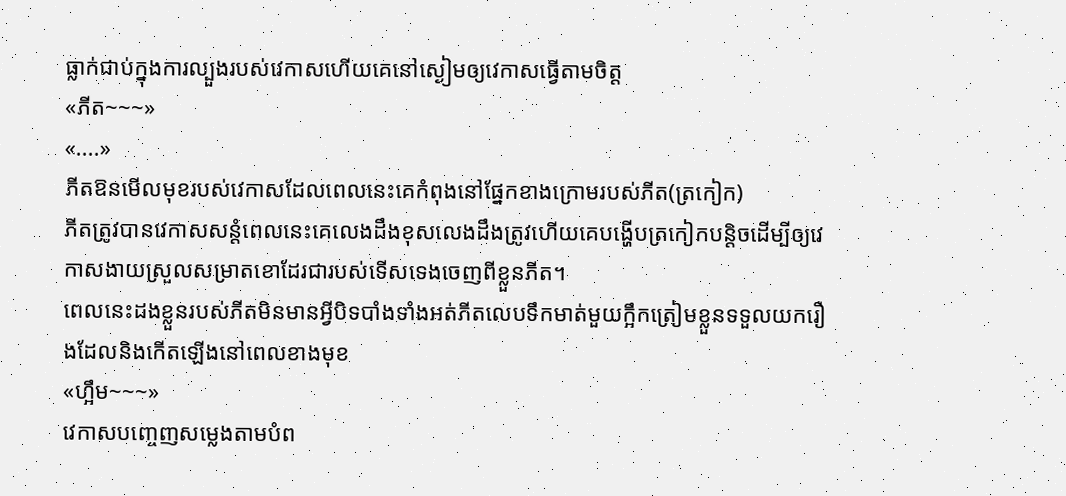ធ្លាក់ជាប់ក្នុងការល្បួងរបស់វេកាសហើយគេនៅស្ងៀមឲ្យវេកាសធ្វើតាមចិត្ត
«ភីត~~~»
«....»
ភីតឱនមើលមុខរបស់វេកាសដែលពេលនេះគេកំពុងនៅផ្នែកខាងក្រោមរបស់ភីត(ត្រកៀក)
ភីតត្រូវបានវេកាសសន្តំពេលនេះគេលេងដឹងខុសលេងដឹងត្រូវហើយគេបង្ហើបត្រកៀកបន្តិចដើម្បីឲ្យវេកាសងាយស្រួលសម្រាតខោដែរជារបស់ទើសទេងចេញពីខ្លួនភីត។
ពេលនេះដងខ្លួនរបស់ភីតមិនមានអ្វីបិទបាំងទាំងអត់ភីតលេបទឹកមាត់មួយក្អឹកត្រៀមខ្លួនទទួលយករឿងដែលនិងកើតឡើងនៅពេលខាងមុខ
«ហ្អឹម~~~»
វេកាសបញ្ចេញសម្លេងតាមបំព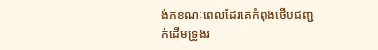ង់កខណៈពេលដែរគេកំពុងថើបជញ្ជក់ដើមទ្រូងរ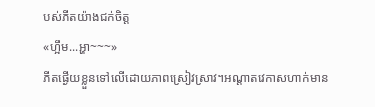បស់ភីតយ៉ាងជក់ចិត្ត
«ហ្អឹម...អ្ហា~~~»
ភីតផ្ងើយខ្លួនទៅលើដោយភាពស្រៀវស្រាវ។អណ្តាតវេកាសហាក់មាន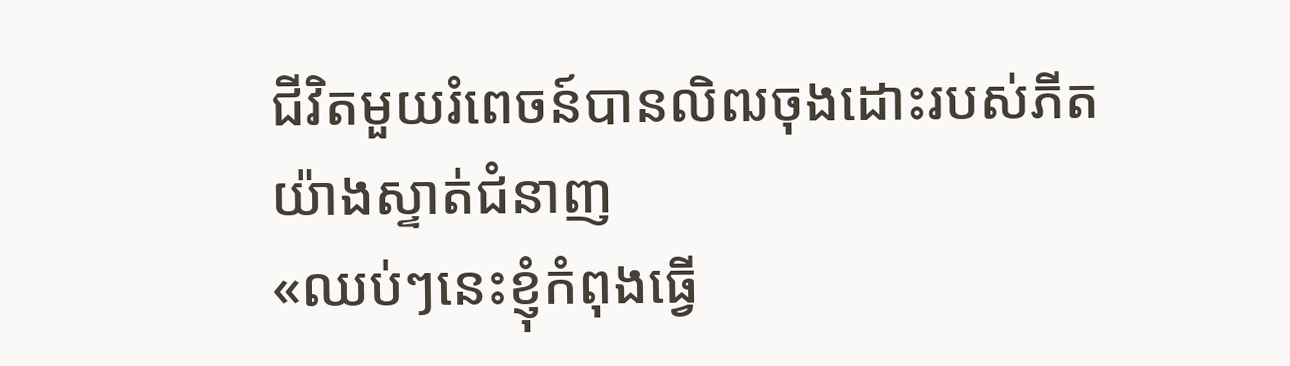ជីវិតមួយរំពេចន៍បានលិឍចុងដោះរបស់ភីតយ៉ាងស្ទាត់ជំនាញ
«ឈប់ៗនេះខ្ញុំកំពុងធ្វើ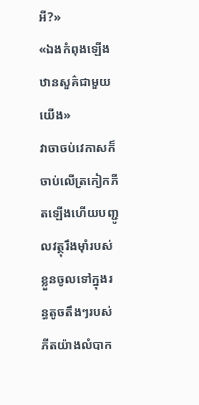អី?»
«ឯងកំពុងឡើងឋានសួគ៌ជាមួយយើង»
វាចាចប់វេកាសក៏ចាប់លើត្រកៀកភីតឡើងហើយបញ្ជូលវត្ថុរឹងមុាំរបស់ខ្លួនចូលទៅក្នុងរន្ធតូចតឹងៗរបស់ភីតយ៉ាងលំបាក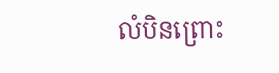លំបិនព្រោះ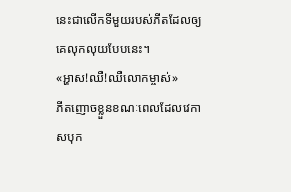នេះជាលើកទីមួយរបស់ភីតដែលឲ្យគេលុកលុយបែបនេះ។
«អ្ហាស!ឈឺ!ឈឺលោកម្ចាស់»
ភីតញោចខ្លួនខណៈពេលដែលវេកាសបុក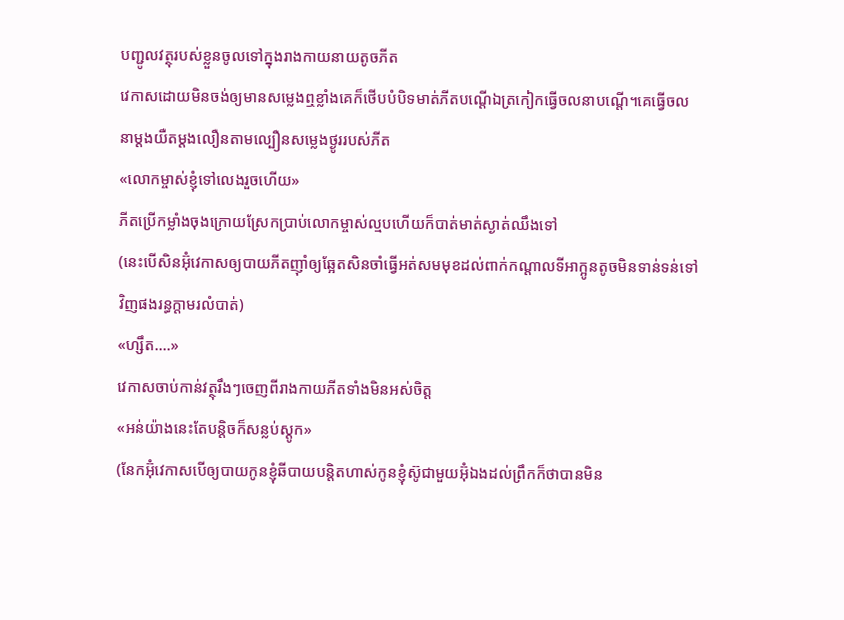បញ្ជូលវត្ថុរបស់ខ្លួនចូលទៅក្នុងរាងកាយនាយតូចភីត
វេកាសដោយមិនចង់ឲ្យមានសម្លេងឮខ្លាំងគេក៏ថើបបំបិទមាត់ភីតបណ្តើឯត្រកៀកធ្វើចលនាបណ្តើ។គេធ្វើចលនាម្តងយឺតម្តងលឿនតាមល្បឿនសម្លេងថ្ងូររបស់ភីត
«លោកម្ចាស់ខ្ញុំទៅលេងរួចហើយ»
ភីតប្រើកម្លាំងចុងក្រោយស្រែកប្រាប់លោកម្ចាស់ល្មបហើយក៏បាត់មាត់ស្ងាត់ឈឹងទៅ
(នេះបើសិនអ៊ុំវេកាសឲ្យបាយភីតញុាំឲ្យឆ្អែតសិនចាំធ្វើអត់សមមុខដល់ពាក់កណ្តាលទីអាក្អូនតូចមិនទាន់ទន់ទៅវិញផងរន្ធក្តាមរលំបាត់)
«ហ្សឹត....»
វេកាសចាប់កាន់វត្ថុរឹងៗចេញពីរាងកាយភីតទាំងមិនអស់ចិត្ត
«អន់យ៉ាងនេះតែបន្តិចក៏សន្លប់ស្តូក»
(នែកអ៊ុំវេកាសបើឲ្យបាយកូនខ្ញុំឆីបាយបន្តិតហាស់កូនខ្ញុំស៊ូជាមួយអ៊ុំឯងដល់ព្រឹកក៏ថាបានមិន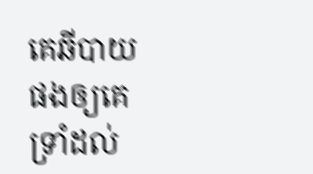គេឆីបាយផងឲ្យគេទ្រាំដល់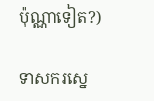ប៉ុណ្ណាទៀត?)

ទាសករស្នេ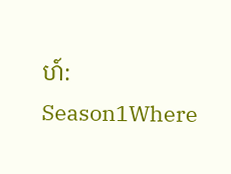ហ៍: Season1Where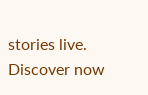stories live. Discover now